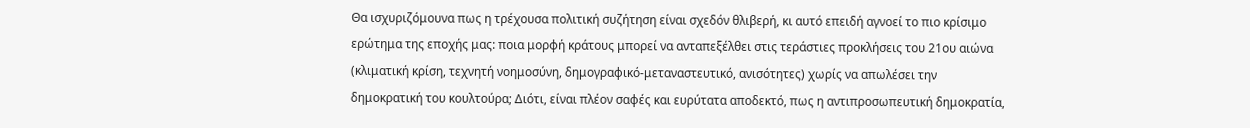Θα ισχυριζόμουνα πως η τρέχουσα πολιτική συζήτηση είναι σχεδόν θλιβερή, κι αυτό επειδή αγνοεί το πιο κρίσιμο ερώτημα της εποχής μας: ποια μορφή κράτους μπορεί να ανταπεξέλθει στις τεράστιες προκλήσεις του 21ου αιώνα (κλιματική κρίση, τεχνητή νοημοσύνη, δημογραφικό-μεταναστευτικό, ανισότητες) χωρίς να απωλέσει την δημοκρατική του κουλτούρα; Διότι, είναι πλέον σαφές και ευρύτατα αποδεκτό, πως η αντιπροσωπευτική δημοκρατία,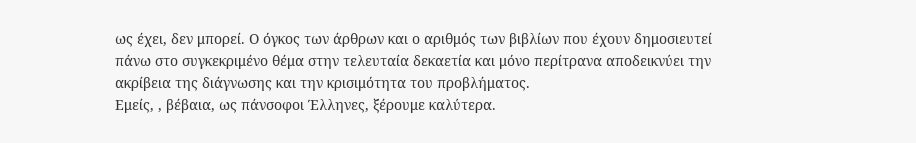ως έχει, δεν μπορεί. Ο όγκος των άρθρων και ο αριθμός των βιβλίων που έχουν δημοσιευτεί πάνω στο συγκεκριμένο θέμα στην τελευταία δεκαετία και μόνο περίτρανα αποδεικνύει την ακρίβεια της διάγνωσης και την κρισιμότητα του προβλήματος.
Εμείς, , βέβαια, ως πάνσοφοι Έλληνες, ξέρουμε καλύτερα.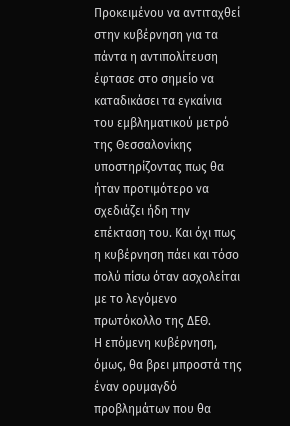Προκειμένου να αντιταχθεί στην κυβέρνηση για τα πάντα η αντιπολίτευση έφτασε στο σημείο να καταδικάσει τα εγκαίνια του εμβληματικού μετρό της Θεσσαλονίκης υποστηρίζοντας πως θα ήταν προτιμότερο να σχεδιάζει ήδη την επέκταση του. Και όχι πως η κυβέρνηση πάει και τόσο πολύ πίσω όταν ασχολείται με το λεγόμενο πρωτόκολλο της ΔΕΘ.
Η επόμενη κυβέρνηση, όμως, θα βρει μπροστά της έναν ορυμαγδό προβλημάτων που θα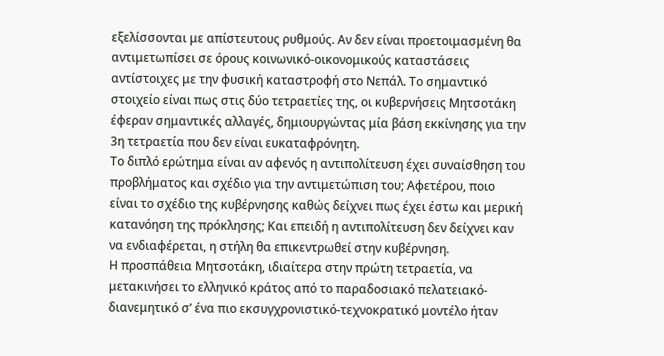εξελίσσονται με απίστευτους ρυθμούς. Αν δεν είναι προετοιμασμένη θα αντιμετωπίσει σε όρους κοινωνικό-οικονομικούς καταστάσεις αντίστοιχες με την φυσική καταστροφή στο Νεπάλ. Το σημαντικό στοιχείο είναι πως στις δύο τετραετίες της, οι κυβερνήσεις Μητσοτάκη έφεραν σημαντικές αλλαγές, δημιουργώντας μία βάση εκκίνησης για την 3η τετραετία που δεν είναι ευκαταφρόνητη.
Το διπλό ερώτημα είναι αν αφενός η αντιπολίτευση έχει συναίσθηση του προβλήματος και σχέδιο για την αντιμετώπιση του; Αφετέρου, ποιο είναι το σχέδιο της κυβέρνησης καθώς δείχνει πως έχει έστω και μερική κατανόηση της πρόκλησης; Και επειδή η αντιπολίτευση δεν δείχνει καν να ενδιαφέρεται, η στήλη θα επικεντρωθεί στην κυβέρνηση.
Η προσπάθεια Μητσοτάκη, ιδιαίτερα στην πρώτη τετραετία, να μετακινήσει το ελληνικό κράτος από το παραδοσιακό πελατειακό- διανεμητικό σ’ ένα πιο εκσυγχρονιστικό-τεχνοκρατικό μοντέλο ήταν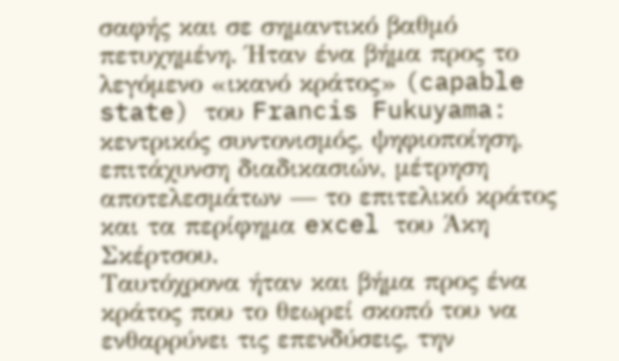σαφής και σε σημαντικό βαθμό πετυχημένη. Ήταν ένα βήμα προς το λεγόμενο «ικανό κράτος» (capable state) του Francis Fukuyama: κεντρικός συντονισμός, ψηφιοποίηση, επιτάχυνση διαδικασιών, μέτρηση αποτελεσμάτων — το επιτελικό κράτος και τα περίφημα excel του Άκη Σκέρτσου.
Ταυτόχρονα ήταν και βήμα προς ένα κράτος που το θεωρεί σκοπό του να ενθαρρύνει τις επενδύσεις, την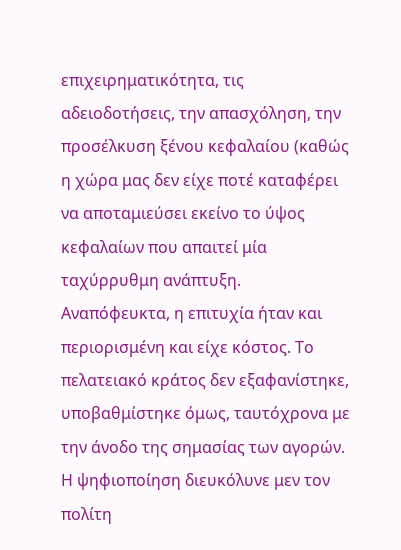επιχειρηματικότητα, τις αδειοδοτήσεις, την απασχόληση, την προσέλκυση ξένου κεφαλαίου (καθώς η χώρα μας δεν είχε ποτέ καταφέρει να αποταμιεύσει εκείνο το ύψος κεφαλαίων που απαιτεί μία ταχύρρυθμη ανάπτυξη.
Αναπόφευκτα, η επιτυχία ήταν και περιορισμένη και είχε κόστος. Το πελατειακό κράτος δεν εξαφανίστηκε, υποβαθμίστηκε όμως, ταυτόχρονα με την άνοδο της σημασίας των αγορών. Η ψηφιοποίηση διευκόλυνε μεν τον πολίτη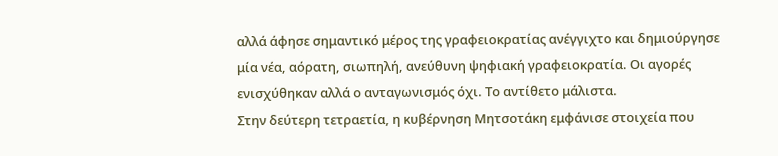αλλά άφησε σημαντικό μέρος της γραφειοκρατίας ανέγγιχτο και δημιούργησε μία νέα, αόρατη, σιωπηλή, ανεύθυνη ψηφιακή γραφειοκρατία. Oι αγορές ενισχύθηκαν αλλά ο ανταγωνισμός όχι. Το αντίθετο μάλιστα.
Στην δεύτερη τετραετία, η κυβέρνηση Μητσοτάκη εμφάνισε στοιχεία που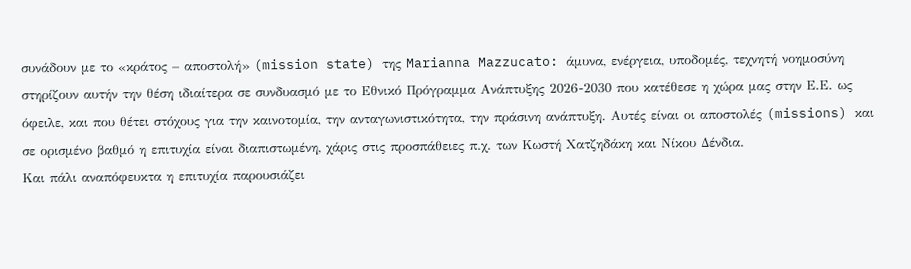συνάδουν με το «κράτος – αποστολή» (mission state) της Marianna Mazzucato: άμυνα, ενέργεια, υποδομές, τεχνητή νοημοσύνη στηρίζουν αυτήν την θέση ιδιαίτερα σε συνδυασμό με το Εθνικό Πρόγραμμα Ανάπτυξης 2026-2030 που κατέθεσε η χώρα μας στην Ε.Ε. ως όφειλε, και που θέτει στόχους για την καινοτομία, την ανταγωνιστικότητα, την πράσινη ανάπτυξη. Αυτές είναι οι αποστολές (missions) και σε ορισμένο βαθμό η επιτυχία είναι διαπιστωμένη, χάρις στις προσπάθειες π.χ. των Κωστή Χατζηδάκη και Νίκου Δένδια.
Και πάλι αναπόφευκτα η επιτυχία παρουσιάζει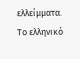ελλείμματα. Το ελληνικό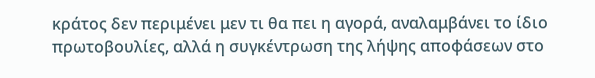κράτος δεν περιμένει μεν τι θα πει η αγορά, αναλαμβάνει το ίδιο πρωτοβουλίες, αλλά η συγκέντρωση της λήψης αποφάσεων στο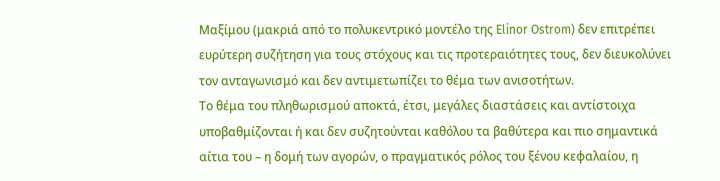Μαξίμου (μακριά από το πολυκεντρικό μοντέλο της Elinor Ostrom) δεν επιτρέπει ευρύτερη συζήτηση για τους στόχους και τις προτεραιότητες τους, δεν διευκολύνει τον ανταγωνισμό και δεν αντιμετωπίζει το θέμα των ανισοτήτων.
Το θέμα του πληθωρισμού αποκτά, έτσι, μεγάλες διαστάσεις και αντίστοιχα υποβαθμίζονται ή και δεν συζητούνται καθόλου τα βαθύτερα και πιο σημαντικά αίτια του – η δομή των αγορών, ο πραγματικός ρόλος του ξένου κεφαλαίου, η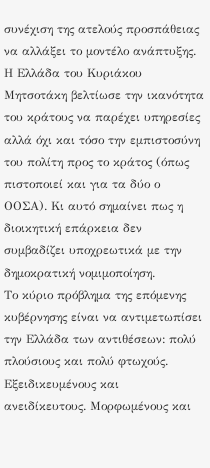συνέχιση της ατελούς προσπάθειας να αλλάξει το μοντέλο ανάπτυξης.
Η Ελλάδα του Κυριάκου Μητσοτάκη βελτίωσε την ικανότητα του κράτους να παρέχει υπηρεσίες αλλά όχι και τόσο την εμπιστοσύνη του πολίτη προς το κράτος (όπως πιστοποιεί και για τα δύο ο ΟΟΣΑ). Κι αυτό σημαίνει πως η διοικητική επάρκεια δεν συμβαδίζει υποχρεωτικά με την δημοκρατική νομιμοποίηση.
Το κύριο πρόβλημα της επόμενης κυβέρνησης είναι να αντιμετωπίσει την Ελλάδα των αντιθέσεων: πολύ πλούσιους και πολύ φτωχούς. Εξειδικευμένους και ανειδίκευτους. Μορφωμένους και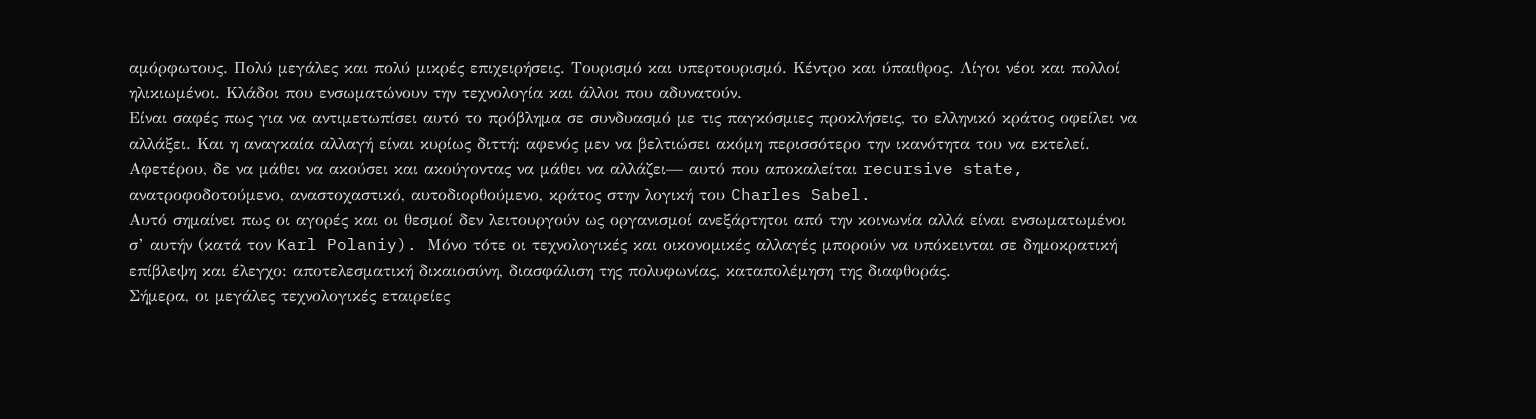αμόρφωτους. Πολύ μεγάλες και πολύ μικρές επιχειρήσεις. Τουρισμό και υπερτουρισμό. Κέντρο και ύπαιθρος. Λίγοι νέοι και πολλοί ηλικιωμένοι. Κλάδοι που ενσωματώνουν την τεχνολογία και άλλοι που αδυνατούν.
Είναι σαφές πως για να αντιμετωπίσει αυτό το πρόβλημα σε συνδυασμό με τις παγκόσμιες προκλήσεις, το ελληνικό κράτος οφείλει να αλλάξει. Και η αναγκαία αλλαγή είναι κυρίως διττή: αφενός μεν να βελτιώσει ακόμη περισσότερο την ικανότητα του να εκτελεί. Αφετέρου, δε να μάθει να ακούσει και ακούγοντας να μάθει να αλλάζει— αυτό που αποκαλείται recursive state, ανατροφοδοτούμενο, αναστοχαστικό, αυτοδιορθούμενο, κράτος στην λογική του Charles Sabel.
Αυτό σημαίνει πως οι αγορές και οι θεσμοί δεν λειτουργούν ως οργανισμοί ανεξάρτητοι από την κοινωνία αλλά είναι ενσωματωμένοι σ’ αυτήν (κατά τον Karl Polaniy). Μόνο τότε οι τεχνολογικές και οικονομικές αλλαγές μπορούν να υπόκεινται σε δημοκρατική επίβλεψη και έλεγχο: αποτελεσματική δικαιοσύνη, διασφάλιση της πολυφωνίας, καταπολέμηση της διαφθοράς.
Σήμερα, οι μεγάλες τεχνολογικές εταιρείες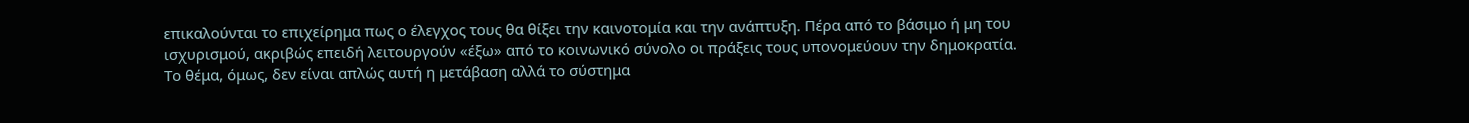επικαλούνται το επιχείρημα πως ο έλεγχος τους θα θίξει την καινοτομία και την ανάπτυξη. Πέρα από το βάσιμο ή μη του ισχυρισμού, ακριβώς επειδή λειτουργούν «έξω» από το κοινωνικό σύνολο οι πράξεις τους υπονομεύουν την δημοκρατία.
Το θέμα, όμως, δεν είναι απλώς αυτή η μετάβαση αλλά το σύστημα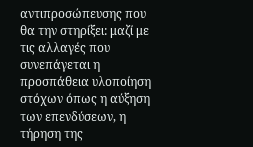αντιπροσώπευσης που θα την στηρίξει: μαζί με τις αλλαγές που συνεπάγεται η προσπάθεια υλοποίηση στόχων όπως η αύξηση των επενδύσεων, η τήρηση της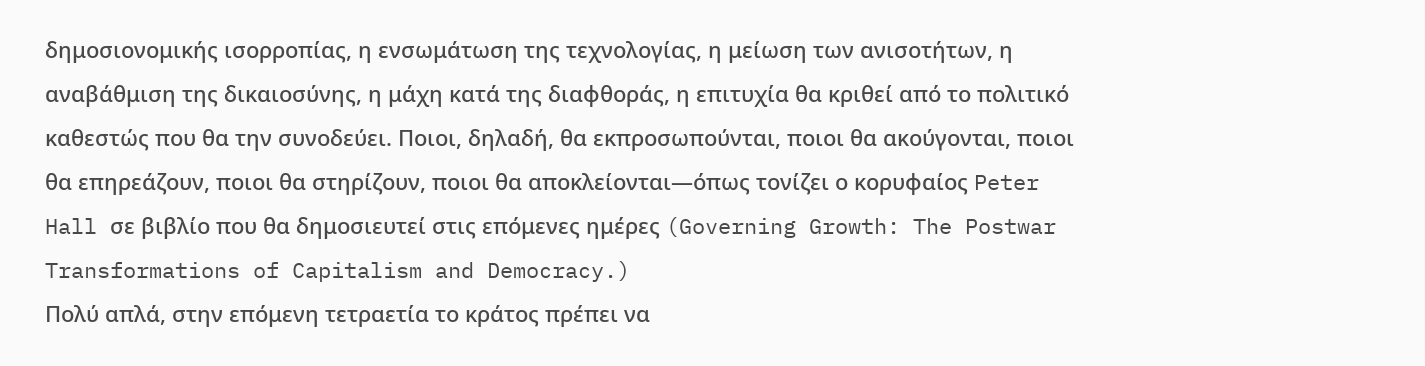δημοσιονομικής ισορροπίας, η ενσωμάτωση της τεχνολογίας, η μείωση των ανισοτήτων, η αναβάθμιση της δικαιοσύνης, η μάχη κατά της διαφθοράς, η επιτυχία θα κριθεί από το πολιτικό καθεστώς που θα την συνοδεύει. Ποιοι, δηλαδή, θα εκπροσωπούνται, ποιοι θα ακούγονται, ποιοι θα επηρεάζουν, ποιοι θα στηρίζουν, ποιοι θα αποκλείονται—όπως τονίζει ο κορυφαίος Peter Hall σε βιβλίο που θα δημοσιευτεί στις επόμενες ημέρες (Governing Growth: The Postwar Transformations of Capitalism and Democracy.)
Πολύ απλά, στην επόμενη τετραετία το κράτος πρέπει να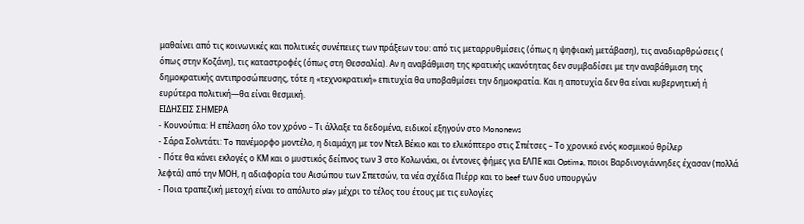μαθαίνει από τις κοινωνικές και πολιτικές συνέπειες των πράξεων του: από τις μεταρρυθμίσεις (όπως η ψηφιακή μετάβαση), τις αναδιαρθρώσεις ( όπως στην Κοζάνη), τις καταστροφές (όπως στη Θεσσαλία). Αν η αναβάθμιση της κρατικής ικανότητας δεν συμβαδίσει με την αναβάθμιση της δημοκρατικής αντιπροσώπευσης, τότε η «τεχνοκρατική» επιτυχία θα υποβαθμίσει την δημοκρατία. Και η αποτυχία δεν θα είναι κυβερνητική ή ευρύτερα πολιτική—θα είναι θεσμική.
ΕΙΔΗΣΕΙΣ ΣΗΜΕΡΑ
- Κουνούπια: Η επέλαση όλο τον χρόνο – Τι άλλαξε τα δεδομένα, ειδικοί εξηγούν στο Mononews
- Σάρα Σολντάτι: To πανέμορφο μοντέλο, η διαμάχη με τον Ντελ Βέκιο και το ελικόπτερο στις Σπέτσες – Το χρονικό ενός κοσμικού θρίλερ
- Πότε θα κάνει εκλογές ο ΚΜ και ο μυστικός δείπνος των 3 στο Κολωνάκι, οι έντονες φήμες για ΕΛΠΕ και Optima, ποιοι Βαρδινογιάννηδες έχασαν (πολλά λεφτά) από την ΜΟΗ, η αδιαφορία του Αισώπου των Σπετσών, τα νέα σχέδια Πιέρρ και το beef των δυο υπουργών
- Ποια τραπεζική μετοχή είναι το απόλυτο play μέχρι το τέλος του έτους με τις ευλογίες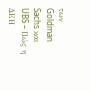των Goldman Sachs και UBS – Πώς η ΔΕΗ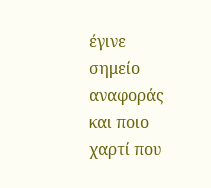έγινε σημείο αναφοράς και ποιο χαρτί που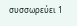συσσωρεύει 1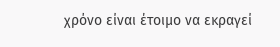χρόνο είναι έτοιμο να εκραγεί